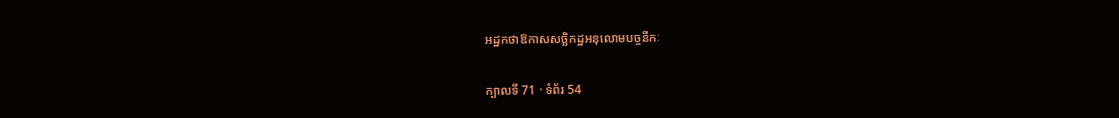អដ្ឋកថាឱកាសសច្ឆិកដ្ឋអនុលោមបច្ចនីកៈ

ក្បាលទី 71 · ទំព័រ 54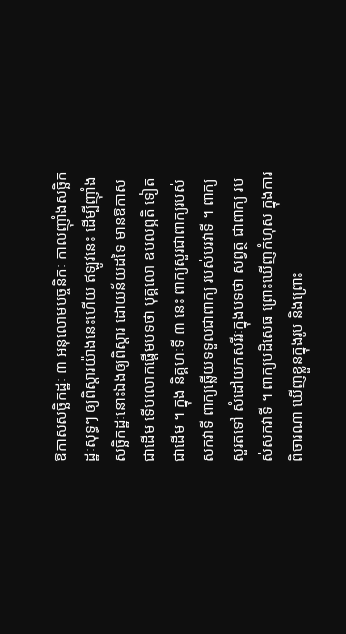ឱកាសសច្ឆិកដ្ឋៈ ៣ អនុលោមបច្ចនិកៈ កាលញ៉ាំងសច្ឆិកដ្ឋៈសុទ្ធៗ ឲ្យពិស្តារយ៉ាងនេះហើយ ឥឡូវនេះ ដើម្បីញ៉ាំងសច្ឆិកដ្ឋៈនោះឯងឲ្យពិស្តារ ដោយន័យដទៃ មានឱកាស ជាដើម ទើបលោកផ្តើមបទថា បុគ្គលោ ឧបលព្ភតិ ទៀតជាដើម ។ ក្នុង និគ្គហៈទី ៣ នេះ ពាក្យសួរជាពាក្យរបស់សកវាទី ពាក្យឆ្លើយទទួលជាពាក្យ របស់បរវាទី ។ ពាក្យសួរតទៅ សំដៅយកសរីរៈក្នុងបទថា សព្វត្ថ ជាពាក្យ របស់សកវាទី ។ ពាក្យបដិសេធ ព្រោះឃើញកំហុស ក្នុងការពិចារណា ឃើញខ្លួនក្នុងរូប និងព្រោះ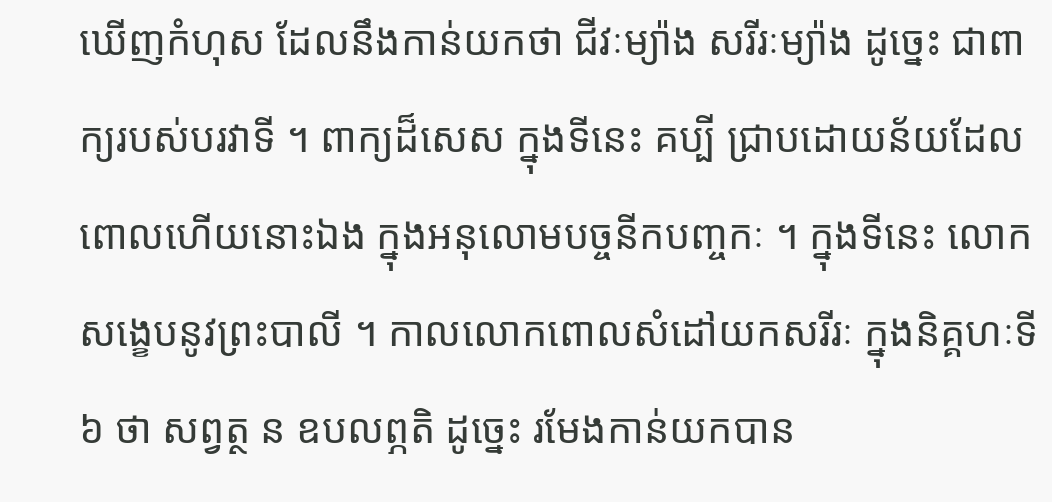ឃើញកំហុស ដែលនឹងកាន់យកថា ជីវៈម្យ៉ាង សរីរៈម្យ៉ាង ដូច្នេះ ជាពាក្យរបស់បរវាទី ។ ពាក្យដ៏សេស ក្នុងទីនេះ គប្បី ជ្រាបដោយន័យដែលពោលហើយនោះឯង ក្នុងអនុលោមបច្ចនីកបញ្ចកៈ ។ ក្នុងទីនេះ លោកសង្ខេបនូវព្រះបាលី ។ កាលលោកពោលសំដៅយកសរីរៈ ក្នុងនិគ្គហៈទី ៦ ថា សព្វត្ថ ន ឧបលព្ភតិ ដូច្នេះ រមែងកាន់យកបាន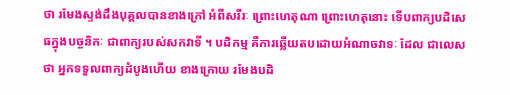ថា រមែងស្ទង់ដឹងបុគ្គលបានខាងក្រៅ អំពីសរីរៈ ព្រោះហេតុណា ព្រោះហេតុនោះ ទើបពាក្យបដិសេធក្នុងបច្ចនិកៈ ជាពាក្យរបស់សកវាទី ។ បដិកម្ម គឺការឆ្លើយតបដោយអំណាចវាទៈ ដែល ជាលេសថា អ្នកទទួលពាក្យដំបូងហើយ ខាងក្រោយ រមែងបដិ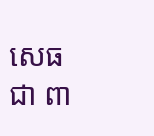សេធ ជា ពា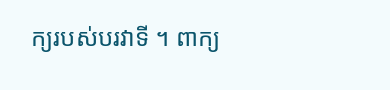ក្យរបស់បរវាទី ។ ពាក្យ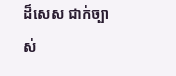ដ៏សេស ជាក់ច្បាស់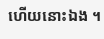ហើយនោះឯង ។